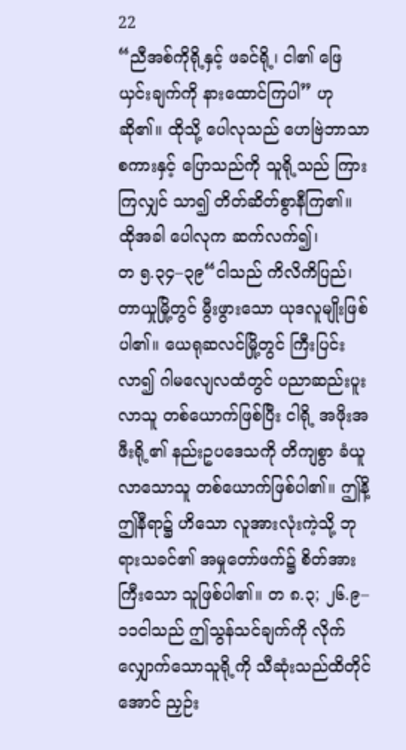22
“ညီအစ်ကိုရို့နှင့် ဖခင်ရို့၊ ငါ၏ ဖြေယှင်းချက်ကို နားထောင်ကြပါ” ဟု ဆို၏။ ထိုသို့ ပေါလုသည် ဟေဗြဲဘာသာစကားနှင့် ပြောသည်ကို သူရို့သည် ကြားကြလျှင် သာ၍ တိတ်ဆိတ်စွာနီကြ၏။ ထိုအခါ ပေါလုက ဆက်လက်၍၊
တ ၅.၃၄–၃၉“ငါသည် ကိလိကိပြည်၊ တာယှုမြို့တွင် မွီးဖွားသော ယုဒလူမျိုးဖြစ်ပါ၏။ ယေရုဆလင်မြို့တွင် ကြီးပြင်းလာ၍ ဂါမလျေလထံတွင် ပညာဆည်းပူးလာသူ တစ်ယောက်ဖြစ်ပြီး ငါရို့ အဖိုးအဖီးရို့၏ နည်းဥပဒေသကို တိကျစွာ ခံယူလာသောသူ တစ်ယောက်ဖြစ်ပါ၏။ ဤနိ့ ဤနီရာ၌ ဟိသော လူအားလုံးကဲ့သို့ ဘုရားသခင်၏ အမှုတော်ဖက်၌ စိတ်အားကြီးသော သူဖြစ်ပါ၏။ တ ၈.၃; ၂၆.၉–၁၁ငါသည် ဤသွန်သင်ချက်ကို လိုက်လျှောက်သောသူရို့ကို သီဆုံးသည်ထိတိုင်အောင် ညှဉ်း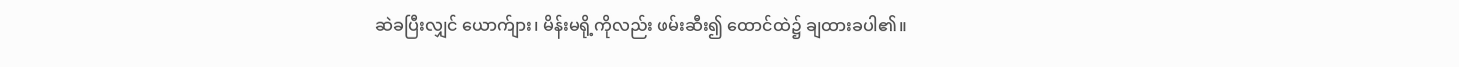ဆဲခပြီးလျှင် ယောက်ျား၊ မိန်းမရို့ကိုလည်း ဖမ်းဆီး၍ ထောင်ထဲ၌ ချထားခပါ၏။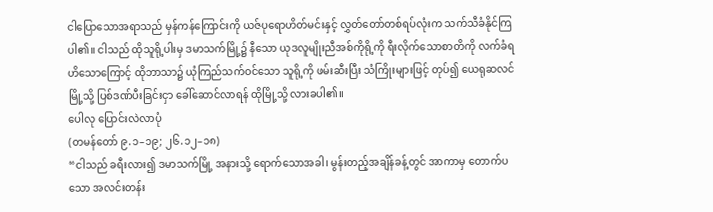ငါပြောသောအရာသည် မှန်ကန်ကြောင်းကို ယဇ်ပုရောဟိတ်မင်းနှင့် လွှတ်တော်တစ်ရပ်လုံးက သက်သီခံနိုင်ကြပါ၏။ ငါသည် ထိုသူရို့ပါးမှ ဒမာသက်မြို့၌ နီသော ယုဒလူမျိုးညီအစ်ကိုရို့ကို ရီးလိုက်သောစာတိကို လက်ခံရဟိသောကြောင့် ထိုဘာသာ၌ ယုံကြည်သက်ဝင်သော သူရို့ကို ဖမ်းဆီးပြီး သံကြိုးများဖြင့် တုပ်၍ ယေရုဆလင်မြို့သို့ ပြစ်ဒဏ်ပီးခြင်းငှာ ခေါ်ဆောင်လာရန် ထိုမြို့သို့ လားခပါ၏။
ပေါလု ပြောင်းလဲလာပုံ
(တမန်တော် ၉.၁–၁၉; ၂၆.၁၂–၁၈)
“ငါသည် ခရီးလား၍ ဒမာသက်မြို့ အနားသို့ ရောက်သောအခါ၊ မွန်းတည့်အချိန်ခန့်တွင် အာကာမှ တောက်ပသော အလင်းတန်း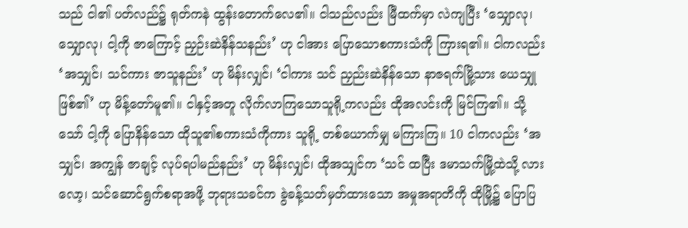သည် ငါ၏ ပတ်လည်၌ ရုတ်ကနဲ ထွန်းတောက်လေ၏။ ငါသည်လည်း မြီထက်မှာ လဲကျပြီး ‘သျှောလု၊ သျှောလု၊ ငါ့ကို ဇာကြောင့် ညှဉ်းဆဲနိန်သနည်း’ ဟု ငါအား ပြောသောစကားသံကို ကြားရ၏။ ငါကလည်း ‘အသျှင်၊ သင်ကား ဇာသူနည်း’ ဟု မိန်းလျှင်၊ ‘ငါကား သင် ညှည်းဆဲနိန်သော နာဇရက်မြို့သား ယေသျှု ဖြစ်၏’ ဟု မိန့်တော်မူ၏။ ငါနှင့်အတူ လိုက်လာကြသောသူရို့ကလည်း ထိုအလင်းကို မြင်ကြ၏။ သို့သော် ငါ့ကို ပြောနိန်သော ထိုသူ၏စကားသံကိုကား သူရို့ တစ်ယောက်မျှ မကြားကြ။ 10 ငါကလည်း ‘အသျှင်၊ အကျွန် ဇာချင့် လုပ်ရပါမည်နည်း’ ဟု မိန်းလျှင်၊ ထိုအသျှင်က ‘သင် ထပြီး ဒမာသက်မြို့ထဲသို့ လားလော့၊ သင်ဆောင်ရွက်စရာအဖို့ ဘုရားသခင်က ခွဲခန့်သတ်မှတ်ထားသော အမှုအရာတိကို ထိုမြို့၌ ပြောပြ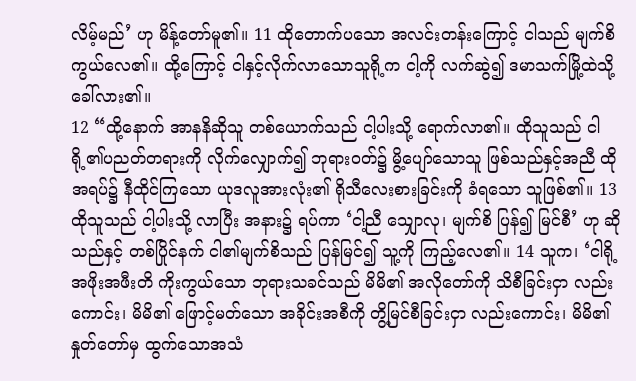လိမ့်မည်’ ဟု မိန့်တော်မူ၏။ 11 ထိုတောက်ပသော အလင်းတန်းကြောင့် ငါသည် မျက်စိကွယ်လေ၏။ ထို့ကြောင့် ငါနှင့်လိုက်လာသောသူရို့က ငါ့ကို လက်ဆွဲ၍ ဒမာသက်မြို့ထဲသို့ ခေါ်လား၏။
12 “ထို့နောက် အာနနိဆိုသူ တစ်ယောက်သည် ငါ့ပါးသို့ ရောက်လာ၏။ ထိုသူသည် ငါရို့၏ပညတ်တရားကို လိုက်လျှောက်၍ ဘုရားဝတ်၌ မွိ့ပျော်သောသူ ဖြစ်သည်နှင့်အညီ ထိုအရပ်၌ နီထိုင်ကြသော ယုဒလူအားလုံး၏ ရိုသီလေးစားခြင်းကို ခံရသော သူဖြစ်၏။ 13 ထိုသူသည် ငါ့ပါးသို့ လာပြီး အနား၌ ရပ်ကာ ‘ငါ့ညီ သျှောလု၊ မျက်စိ ပြန်၍ မြင်စီ’ ဟု ဆိုသည်နှင့် တစ်ပြိုင်နက် ငါ၏မျက်စိသည် ပြန်မြင်၍ သူ့ကို ကြည့်လေ၏။ 14 သူက၊ ‘ငါရို့အဖိုးအဖီးတိ ကိုးကွယ်သော ဘုရားသခင်သည် မိမိ၏ အလိုတော်ကို သိစီခြင်းငှာ လည်းကောင်း၊ မိမိ၏ ဖြောင့်မတ်သော အခိုင်းအစီကို တွိ့မြင်စီခြင်းငှာ လည်းကောင်း၊ မိမိ၏ နှုတ်တော်မှ ထွက်သောအသံ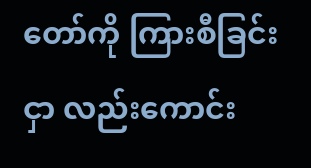တော်ကို ကြားစီခြင်းငှာ လည်းကောင်း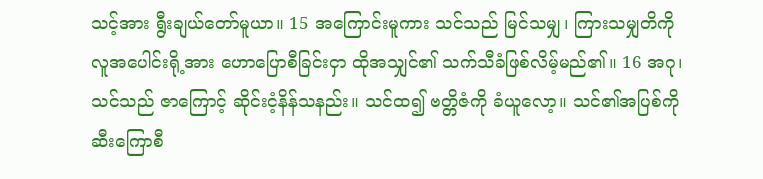သင့်အား ရွီးချယ်တော်မူယာ။ 15 အကြောင်းမူကား သင်သည် မြင်သမျှ၊ ကြားသမျှတိကို လူအပေါင်းရို့အား ဟောပြောစီခြင်းငှာ ထိုအသျှင်၏ သက်သီခံဖြစ်လိမ့်မည်၏။ 16 အဂု၊ သင်သည် ဇာကြောင့် ဆိုင်းငံ့နိန်သနည်း။ သင်ထ၍ ဗတ္တိဇံကို ခံယူလော့။ သင်၏အပြစ်ကို ဆီးကြောစီ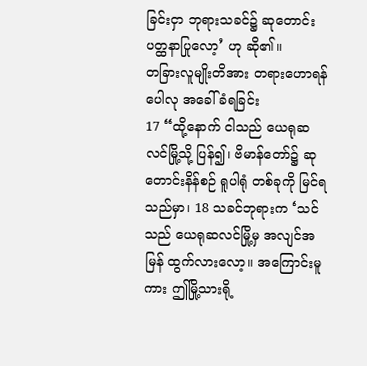ခြင်းငှာ ဘုရားသခင်၌ ဆုတောင်းပတ္ထနာပြုလော့’ ဟု ဆို၏။
တခြားလူမျိုးတိအား တရားဟောရန် ပေါလု အခေါ်ခံရခြင်း
17 “ထို့နောက် ငါသည် ယေရုဆလင်မြို့သို့ ပြန်၍၊ ဗိမာန်တော်၌ ဆုတောင်းနိန်စဉ် ရူပါရုံ တစ်ခုကို မြင်ရ သည်မှာ၊ 18 သခင်ဘုရားက ‘သင်သည် ယေရုဆလင်မြို့မှ အလျင်အမြန် ထွက်လားလော့။ အကြောင်းမူကား ဤမြို့သားရို့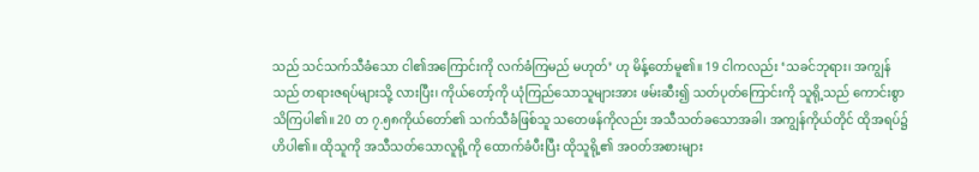သည် သင်သက်သီခံသော ငါ၏အကြောင်းကို လက်ခံကြမည် မဟုတ်’ ဟု မိန့်တော်မူ၏။ 19 ငါကလည်း ‘သခင်ဘုရား၊ အကျွန်သည် တရားဇရပ်များသို့ လားပြီး၊ ကိုယ်တော့်ကို ယုံကြည်သောသူများအား ဖမ်းဆီး၍ သတ်ပုတ်ကြောင်းကို သူရို့သည် ကောင်းစွာ သိကြပါ၏။ 20 တ ၇.၅၈ကိုယ်တော်၏ သက်သီခံဖြစ်သူ သတေဖန်ကိုလည်း အသီသတ်ခသောအခါ၊ အကျွန်ကိုယ်တိုင် ထိုအရပ်၌ ဟိပါ၏။ ထိုသူကို အသီသတ်သောလူရို့ကို ထောက်ခံပီးပြီး ထိုသူရို့၏ အဝတ်အစားများ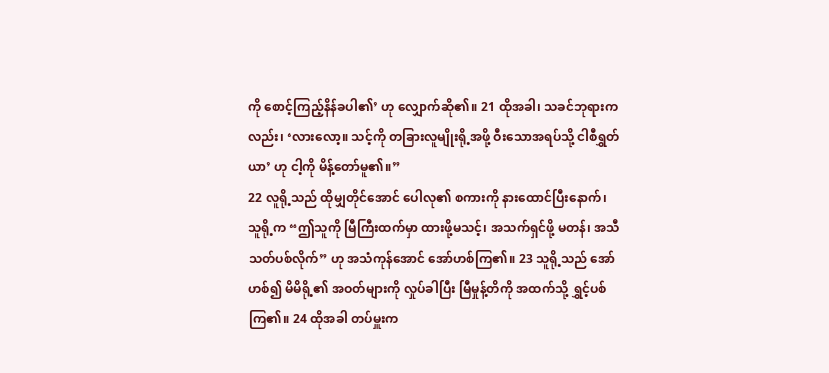ကို စောင့်ကြည့်နိန်ခပါ၏’ ဟု လျှောက်ဆို၏။ 21 ထိုအခါ၊ သခင်ဘုရားကလည်း၊ ‘လားလော့။ သင့်ကို တခြားလူမျိုးရို့အဖို့ ဝီးသောအရပ်သို့ ငါစီရွှတ်ယာ’ ဟု ငါ့ကို မိန့်တော်မူ၏။”
22 လူရို့သည် ထိုမျှတိုင်အောင် ပေါလု၏ စကားကို နားထောင်ပြီးနောက်၊ သူရို့က “ဤသူကို မြီကြီးထက်မှာ ထားဖို့မသင့်၊ အသက်ရှင်ဖို့ မတန်၊ အသီသတ်ပစ်လိုက်” ဟု အသံကုန်အောင် အော်ဟစ်ကြ၏။ 23 သူရို့သည် အော်ဟစ်၍ မိမိရို့၏ အဝတ်များကို လှုပ်ခါပြီး မြီမှုန့်တိကို အထက်သို့ ရွှင့်ပစ်ကြ၏။ 24 ထိုအခါ တပ်မှူးက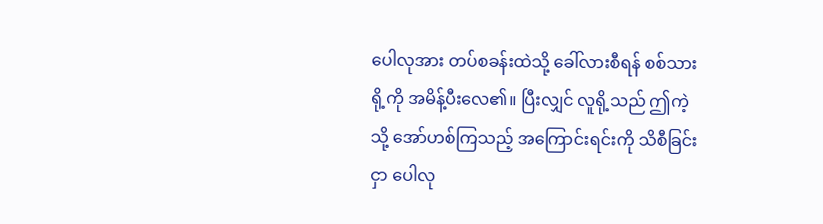ပေါလုအား တပ်စခန်းထဲသို့ ခေါ်လားစီရန် စစ်သားရို့ကို အမိန့်ပီးလေ၏။ ပြီးလျှင် လူရို့သည် ဤကဲ့သို့ အော်ဟစ်ကြသည့် အကြောင်းရင်းကို သိစီခြင်းငှာ ပေါလု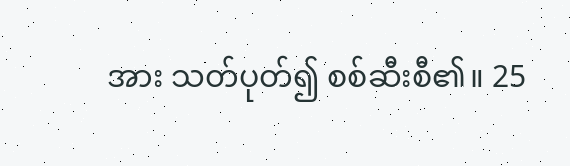အား သတ်ပုတ်၍ စစ်ဆီးစီ၏။ 25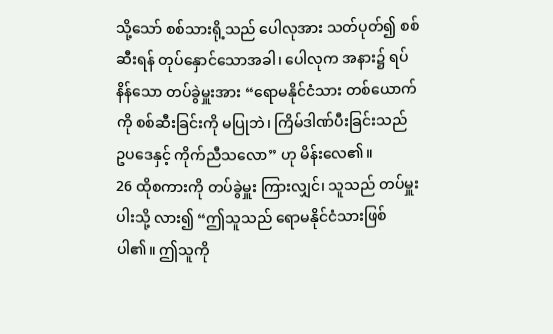သို့သော် စစ်သားရို့သည် ပေါလုအား သတ်ပုတ်၍ စစ်ဆီးရန် တုပ်နှောင်သောအခါ၊ ပေါလုက အနား၌ ရပ်နိန်သော တပ်ခွဲမှူးအား “ရောမနိုင်ငံသား တစ်ယောက်ကို စစ်ဆီးခြင်းကို မပြုဘဲ၊ ကြိမ်ဒါဏ်ပီးခြင်းသည် ဥပဒေနှင့် ကိုက်ညီသလော” ဟု မိန်းလေ၏။
26 ထိုစကားကို တပ်ခွဲမှူး ကြားလျှင်၊ သူသည် တပ်မှူးပါးသို့ လား၍ “ဤသူသည် ရောမနိုင်ငံသားဖြစ်ပါ၏။ ဤသူကို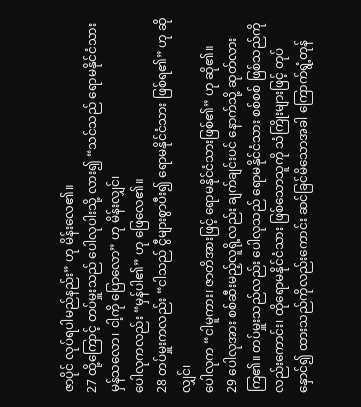ဇာပိုင် လုပ်ရပါမည်နည်း” ဟု မိန်းလေ၏။
27 ထို့ကြောင့် တပ်မှူးသည် ပေါလုပါးသို့ လား၍ “သင်သည် ရောမနိုင်ငံသား မှန်သလော၊ ငါ့ကို ပြောလော” ဟု မိန်းလျှင်၊
ပေါလုကလည်း “မှန်ပါ၏” ဟု ဖြေလေ၏။
28 တပ်မှူးကလည်း “ငါသည် ငွီများစွာပီး၍ ရောမနိုင်ငံသား ဖြစ်ရ၏” ဟု ဆိုလျှင်၊
ပေါလုက “ငါမူကား၊ ဇာတိအားဖြင့် ရောမနိုင်ငံသားဖြစ်၏” ဟု ဆို၏။
29 ပေါလုအား စစ်ဆီးမည့်လူရို့လည်း ချက်ချင်းပင် နောက်သို့ ဆုတ်လားကြ၏။ တပ်မှူးသည်လည်း ပေါလုသည် ရောမနိုင်ငံသား စစ်စစ် ဖြစ်သည်ကိုလည်းကောင်း၊ ထိုရောမနိုင်ငံသား ဖြစ်သောသူကို သံကြိုးများဖြင့် တုပ်နှောင်၍ ထားသည်ကိုလည်းကောင်း ဆင်ခြင်မိသောအခါ ကြောက်ရွံ့တုန်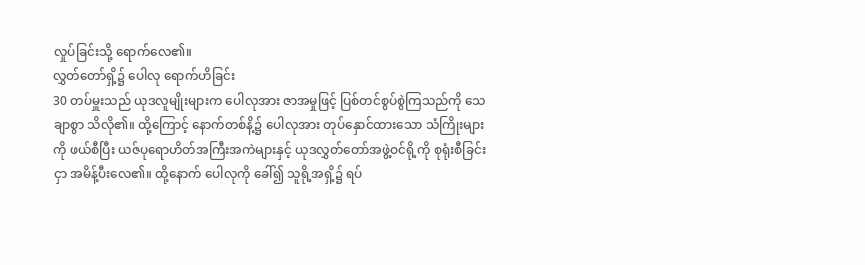လှုပ်ခြင်းသို့ ရောက်လေ၏။
လွှတ်တော်ရှိ့၌ ပေါလု ရောက်ဟိခြင်း
30 တပ်မှူးသည် ယုဒလူမျိုးများက ပေါလုအား ဇာအမှုဖြင့် ပြစ်တင်စွပ်စွဲကြသည်ကို သေချာစွာ သိလို၏။ ထို့ကြောင့် နောက်တစ်နိ့၌ ပေါလုအား တုပ်နှောင်ထားသော သံကြိုးများကို ဖယ်စီပြီး ယဇ်ပုရောဟိတ်အကြီးအကဲများနှင့် ယုဒလွှတ်တော်အဖွဲ့ဝင်ရို့ကို စုရုံးစီခြင်းငှာ အမိန့်ပီးလေ၏။ ထို့နောက် ပေါလုကို ခေါ်၍ သူရို့အရှိ့၌ ရပ်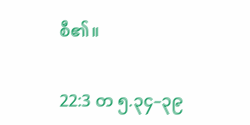စီ၏။

22:3 တ ၅.၃၄–၃၉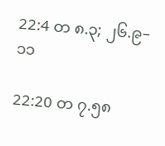22:4 တ ၈.၃; ၂၆.၉–၁၁

22:20 တ ၇.၅၈